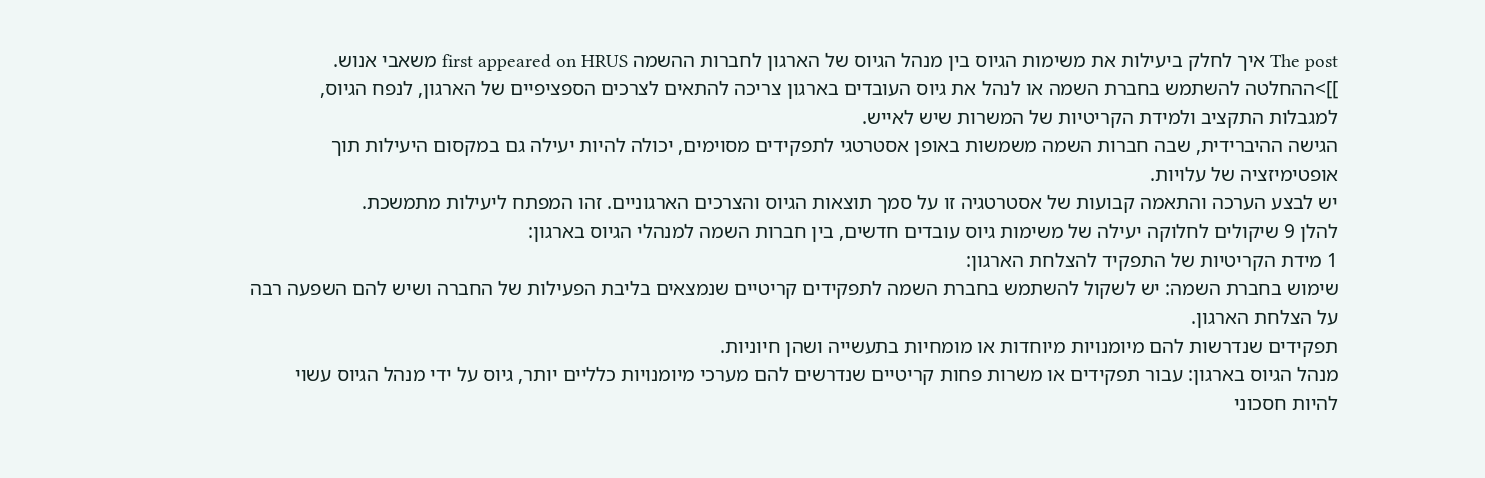The post איך לחלק ביעילות את משימות הגיוס בין מנהל הגיוס של הארגון לחברות ההשמה first appeared on HRUS משאבי אנוש.
]]>ההחלטה להשתמש בחברת השמה או לנהל את גיוס העובדים בארגון צריכה להתאים לצרכים הספציפיים של הארגון, לנפח הגיוס, למגבלות התקציב ולמידת הקריטיות של המשרות שיש לאייש.
הגישה ההיברידית, שבה חברות השמה משמשות באופן אסטרטגי לתפקידים מסוימים, יכולה להיות יעילה גם במקסום היעילות תוך אופטימיזציה של עלויות.
יש לבצע הערכה והתאמה קבועות של אסטרטגיה זו על סמך תוצאות הגיוס והצרכים הארגוניים. זהו המפתח ליעילות מתמשכת.
להלן 9 שיקולים לחלוקה יעילה של משימות גיוס עובדים חדשים, בין חברות השמה למנהלי הגיוס בארגון:
1 מידת הקריטיות של התפקיד להצלחת הארגון:
שימוש בחברת השמה: יש לשקול להשתמש בחברת השמה לתפקידים קריטיים שנמצאים בליבת הפעילות של החברה ושיש להם השפעה רבה על הצלחת הארגון.
תפקידים שנדרשות להם מיומנויות מיוחדות או מומחיות בתעשייה ושהן חיוניות.
מנהל הגיוס בארגון: עבור תפקידים או משרות פחות קריטיים שנדרשים להם מערכי מיומנויות כלליים יותר, גיוס על ידי מנהל הגיוס עשוי להיות חסכוני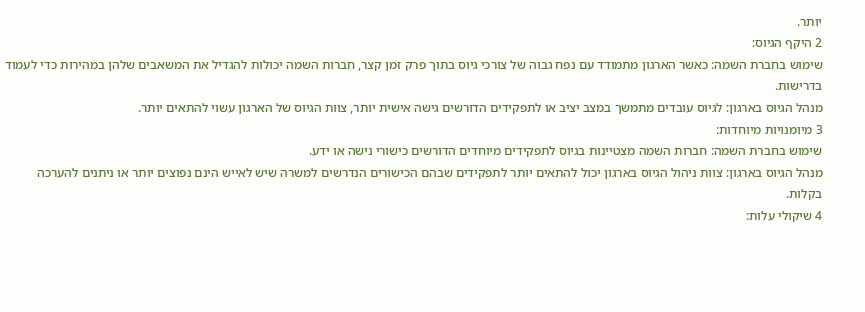יותר.
2 היקף הגיוס:
שימוש בחברת השמה: כאשר הארגון מתמודד עם נפח גבוה של צורכי גיוס בתוך פרק זמן קצר, חברות השמה יכולות להגדיל את המשאבים שלהן במהירות כדי לעמוד בדרישות.
מנהל הגיוס בארגון: לגיוס עובדים מתמשך במצב יציב או לתפקידים הדורשים גישה אישית יותר, צוות הגיוס של הארגון עשוי להתאים יותר.
3 מיומנויות מיוחדות:
שימוש בחברת השמה: חברות השמה מצטיינות בגיוס לתפקידים מיוחדים הדורשים כישורי נישה או ידע.
מנהל הגיוס בארגון: צוות ניהול הגיוס בארגון יכול להתאים יותר לתפקידים שבהם הכישורים הנדרשים למשרה שיש לאייש הינם נפוצים יותר או ניתנים להערכה בקלות.
4 שיקולי עלות: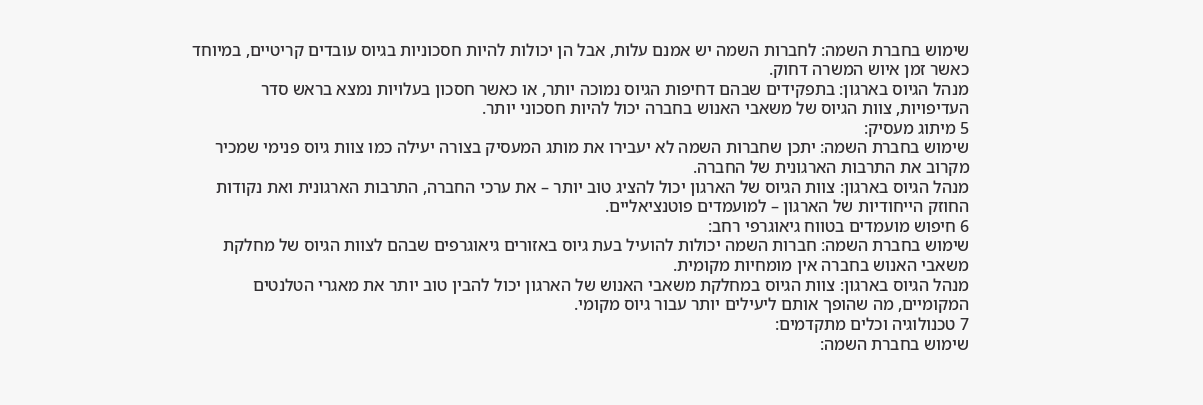שימוש בחברת השמה: לחברות השמה יש אמנם עלות, אבל הן יכולות להיות חסכוניות בגיוס עובדים קריטיים, במיוחד כאשר זמן איוש המשרה דחוק.
מנהל הגיוס בארגון: בתפקידים שבהם דחיפות הגיוס נמוכה יותר, או כאשר חסכון בעלויות נמצא בראש סדר העדיפויות, צוות הגיוס של משאבי האנוש בחברה יכול להיות חסכוני יותר.
5 מיתוג מעסיק:
שימוש בחברת השמה: יתכן שחברות השמה לא יעבירו את מותג המעסיק בצורה יעילה כמו צוות גיוס פנימי שמכיר מקרוב את התרבות הארגונית של החברה.
מנהל הגיוס בארגון: צוות הגיוס של הארגון יכול להציג טוב יותר – את ערכי החברה, התרבות הארגונית ואת נקודות החוזק הייחודיות של הארגון – למועמדים פוטנציאליים.
6 חיפוש מועמדים בטווח גיאוגרפי רחב:
שימוש בחברת השמה: חברות השמה יכולות להועיל בעת גיוס באזורים גיאוגרפים שבהם לצוות הגיוס של מחלקת משאבי האנוש בחברה אין מומחיות מקומית.
מנהל הגיוס בארגון: צוות הגיוס במחלקת משאבי האנוש של הארגון יכול להבין טוב יותר את מאגרי הטלנטים המקומיים, מה שהופך אותם ליעילים יותר עבור גיוס מקומי.
7 טכנולוגיה וכלים מתקדמים:
שימוש בחברת השמה: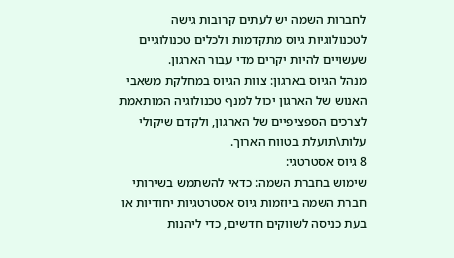לחברות השמה יש לעתים קרובות גישה לטכנולוגיות גיוס מתקדמות ולכלים טכנולוגיים שעשויים להיות יקרים מדי עבור הארגון.
מנהל הגיוס בארגון: צוות הגיוס במחלקת משאבי האנוש של הארגון יכול למנף טכנולוגיה המותאמת לצרכים הספציפיים של הארגון, ולקדם שיקולי עלות\תועלת בטווח הארוך.
8 גיוס אסטרטגי:
שימוש בחברת השמה: כדאי להשתמש בשירותי חברת השמה ביוזמות גיוס אסטרטגיות יחודיות או בעת כניסה לשווקים חדשים, כדי ליהנות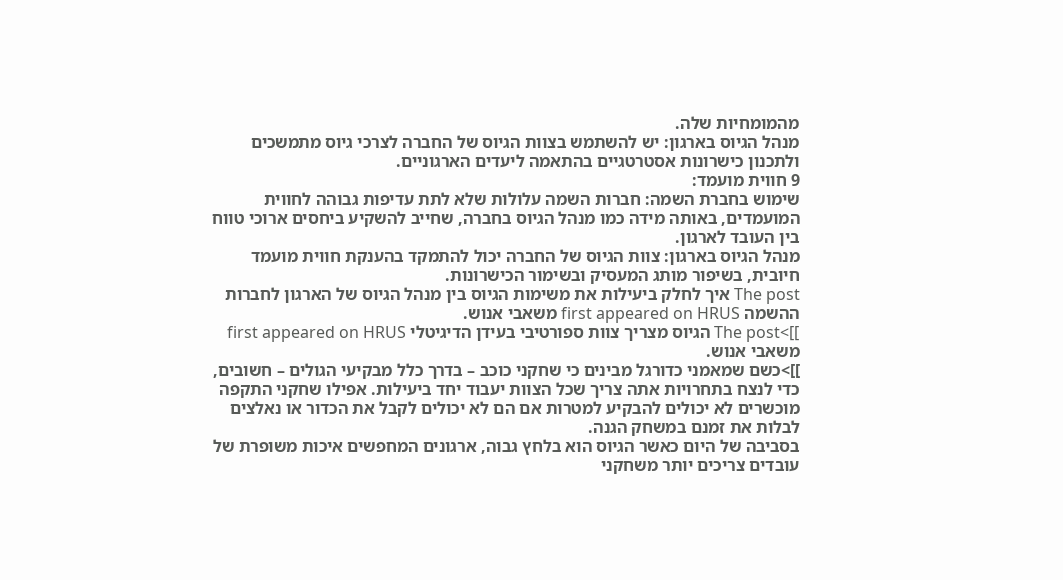מהמומחיות שלה.
מנהל הגיוס בארגון: יש להשתמש בצוות הגיוס של החברה לצרכי גיוס מתמשכים ולתכנון כישרונות אסטרטגיים בהתאמה ליעדים הארגוניים.
9 חווית מועמד:
שימוש בחברת השמה: חברות השמה עלולות שלא לתת עדיפות גבוהה לחווית המועמדים, באותה מידה כמו מנהל הגיוס בחברה, שחייב להשקיע ביחסים ארוכי טווח בין העובד לארגון.
מנהל הגיוס בארגון: צוות הגיוס של החברה יכול להתמקד בהענקת חווית מועמד חיובית, בשיפור מותג המעסיק ובשימור הכישרונות.
The post איך לחלק ביעילות את משימות הגיוס בין מנהל הגיוס של הארגון לחברות ההשמה first appeared on HRUS משאבי אנוש.
]]>The post הגיוס מצריך צוות ספורטיבי בעידן הדיגיטלי first appeared on HRUS משאבי אנוש.
]]>כשם שמאמני כדורגל מבינים כי שחקני כוכב – בדרך כלל מבקיעי הגולים – חשובים, כדי לנצח בתחרויות אתה צריך שכל הצוות יעבוד יחד ביעילות. אפילו שחקני התקפה מוכשרים לא יכולים להבקיע למטרות אם הם לא יכולים לקבל את הכדור או נאלצים לבלות את זמנם במשחק הגנה.
בסביבה של היום כאשר הגיוס הוא בלחץ גבוה, ארגונים המחפשים איכות משופרת של עובדים צריכים יותר משחקני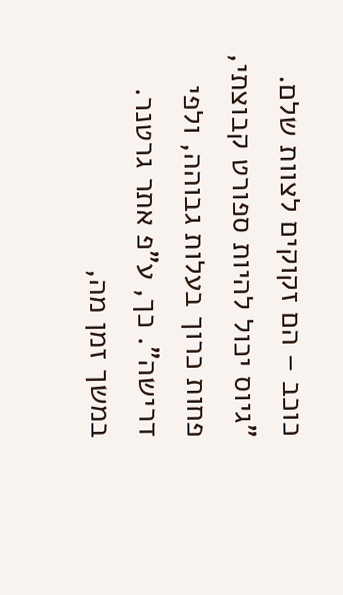כוכב – הם זקוקים לצוות שלם.
"גיוס יכול להיות ספורט קבוצתי, פחות כרוך בעלות גבוהה, ולפי דרישה". כך, ע"פ אתר גרטנר.
במשך זמן מה,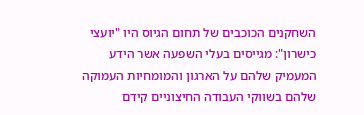השחקנים הכוכבים של תחום הגיוס היו "יועצי כישרון": מגייסים בעלי השפעה אשר הידע המעמיק שלהם על הארגון והמומחיות העמוקה שלהם בשווקי העבודה החיצוניים קידם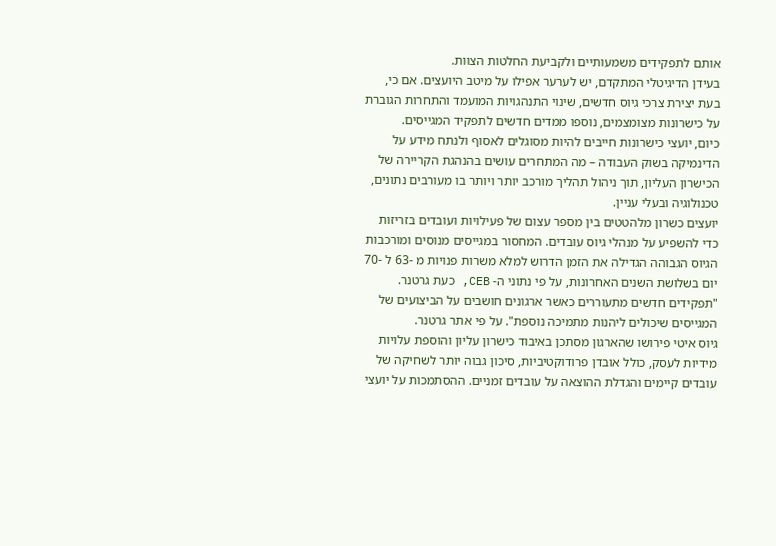אותם לתפקידים משמעותיים ולקביעת החלטות הצוות.
בעידן הדיגיטלי המתקדם, יש לערער אפילו על מיטב היועצים. אם כי, בעת יצירת צרכי גיוס חדשים, שינוי התנהגויות המועמד והתחרות הגוברת על כישרונות מצומצמים, נוספו ממדים חדשים לתפקיד המגייסים.
כיום, יועצי כישרונות חייבים להיות מסוגלים לאסוף ולנתח מידע על הדינמיקה בשוק העבודה – מה המתחרים עושים בהנהגת הקריירה של הכישרון העליון, תוך ניהול תהליך מורכב יותר ויותר בו מעורבים נתונים, טכנולוגיה ובעלי עניין.
יועצים כשרון מלהטטים בין מספר עצום של פעילויות ועובדים בזריזות כדי להשפיע על מנהלי גיוס עובדים. המחסור במגייסים מנוסים ומורכבות הגיוס הגבוהה הגדילה את הזמן הדרוש למלא משרות פנויות מ -63 ל -70 יום בשלושת השנים האחרונות, על פי נתוני ה- CEB, כעת גרטנר.
"תפקידים חדשים מתעוררים כאשר ארגונים חושבים על הביצועים של המגייסים שיכולים ליהנות מתמיכה נוספת". על פי אתר גרטנר.
גיוס איטי פירושו שהארגון מסתכן באיבוד כישרון עליון והוספת עלויות מידיות לעסק, כולל אובדן פרודוקטיביות, סיכון גבוה יותר לשחיקה של עובדים קיימים והגדלת ההוצאה על עובדים זמניים. ההסתמכות על יועצי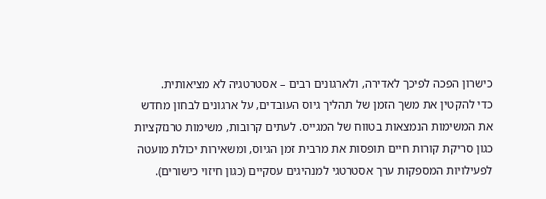כישרון הפכה לפיכך לאדירה, ולארגונים רבים – אסטרטגיה לא מציאותית.
כדי להקטין את משך הזמן של תהליך גיוס העובדים, על ארגונים לבחון מחדש את המשימות הנמצאות בטווח של המגייס. לעתים קרובות, משימות טרנזקציות כגון סריקת קורות חיים תופסות את מרבית זמן הגיוס, ומשאירות יכולת מועטה לפעילויות המספקות ערך אסטרטגי למנהיגים עסקיים (כגון חיזוי כישורים).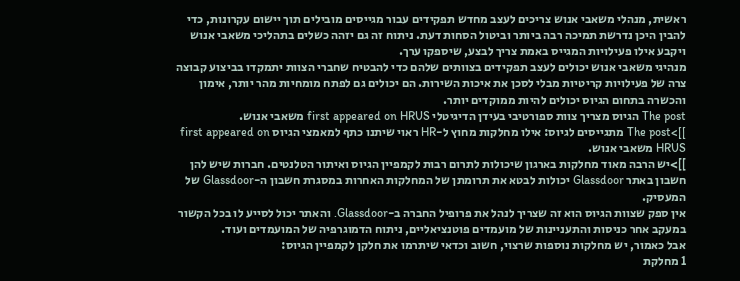ראשית, מנהלי משאבי אנוש צריכים לעצב מחדש תפקידים עבור מגייסים מובילים תוך יישום עקרונות, כדי להבין היכן נדרשת תמיכה רבה ביותר וביטול הסחות דעת. ניתוח זה גם יזהה כשלים בתהליכי משאבי אנוש ויקבע אילו פעילויות המגייס באמת צריך לבצע, שיספקו ערך.
מנהיגי משאבי אנוש יכולים לעצב תפקידים בצוותים שלהם כדי להבטיח שחברי הצוות יתמקדו בביצוע קבוצה צרה של פעילויות קריטיות מבלי לסכן את איכות השירות. הם יכולים גם לפתח מומחיות מהר יותר, אימון והכשרה בתחום הגיוס יכולים להיות ממוקדים יותר.
The post הגיוס מצריך צוות ספורטיבי בעידן הדיגיטלי first appeared on HRUS משאבי אנוש.
]]>The post מתגייסים לגיוס: אילו מחלקות מחוץ ל-HR ראוי שיתנו כתף למאמצי הגיוס first appeared on HRUS משאבי אנוש.
]]>יש הרבה מאוד מחלקות בארגון שיכולות לתרום רבות לקמפיין הגיוס ואיתור הטלנטים. חברות שיש להן חשבון באתר Glassdoor יכולות לבטא את תרומתן של המחלקות האחרות במסגרת חשבון ה-Glassdoor של המעסיק.
אין ספק שצוות הגיוס הוא זה שצריך לנהל את פרופיל החברה ב-Glassdoor. והאתר יכול לסייע לו בכל הקשור במעקב אחר כניסות והתעניינות של מועמדים פוטנציאליים, ניתוח הדמוגרפיה של המועמדים ועוד.
אבל כאמור, יש מחלקות נוספות שרצוי, חשוב וכדאי שיתרמו את חלקן לקמפיין הגיוס:
1 מחלקת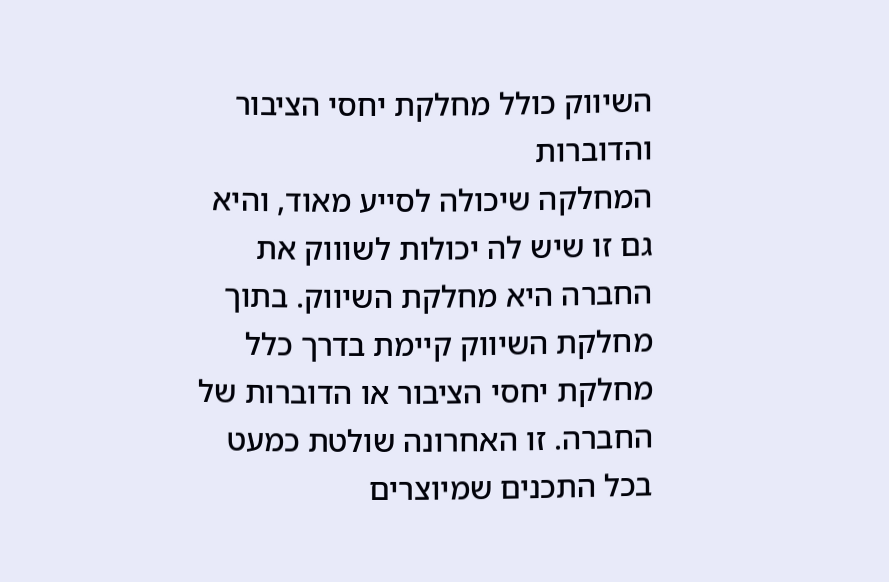השיווק כולל מחלקת יחסי הציבור והדוברות
המחלקה שיכולה לסייע מאוד, והיא גם זו שיש לה יכולות לשוווק את החברה היא מחלקת השיווק. בתוך מחלקת השיווק קיימת בדרך כלל מחלקת יחסי הציבור או הדוברות של החברה. זו האחרונה שולטת כמעט בכל התכנים שמיוצרים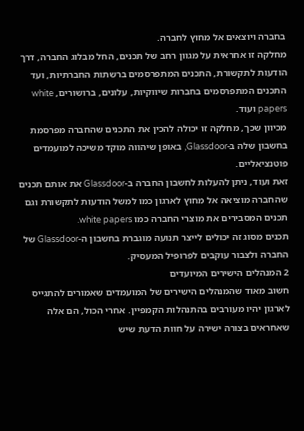בחברה ויוצאים אל מחוץ לחברה.
מחלקה זו אחראית על מגוון רחב של תכנים, החל מבלוג החברה, דרך הודעות לתקשורת, התכנים המתפרסמים ברשתות החברתיות, ועד התכנים המתפרסמים בחברות שיווקיות, עלונים, ברושורים, white papers ועוד.
מכיוון שכך, מחלקה זו יכולה להכין את התכנים שהחברה מפרסמת בחשבון שלה ב-Glassdoor, באופן שיהווה מוקד משיכה למועמדים פוטנציאליים.
זאת ועוד, ניתן להעלות לחשבון החברה ב-Glassdoor את אותם תכנים שהחברה מוציאה אל מחוץ לארגון כמו למשל הודעות לתקשורת וגם תכנים המסבירים את מוצרי החברה כמו white papers.
תכנים מסוג זה יכולים לייצר תנועה מוגברת בחשבון ה-Glassdoor של החברה ולצבור עוקבים לפרופיל המעסיק.
2 המנהלים הישירים המיועדים
חשוב מאוד שהמנהלים הישירים של המועמדים שאמורים להתגייס לארגון יהיו מעורבים בהתנהלות הקמפיין. אחרי הכול, הם אלה שאחראים בצורה ישירה על חוות הדעת שיש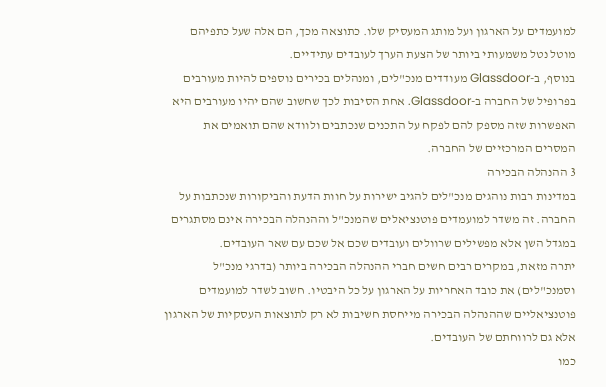למועמדים על הארגון ועל מותג המעסיק שלו. כתוצאה מכך, הם אלה שעל כתפיהם מוטל נטל משמעותי ביותר של הצעת הערך לעובדים עתידיים.
בנוסף, ב-Glassdoor מעודדים מנכ"לים, ומנהלים בכירים נוספים להיות מעורבים בפרופיל של החברה ב-Glassdoor. אחת הסיבות לכך שחשוב שהם יהיו מעורבים היא האפשרות שזה מספק להם לפקח על התכנים שנכתבים ולוודא שהם תואמים את המסרים המרכזיים של החברה.
3 ההנהלה הבכירה
במדינות רבות נוהגים מנכ"לים להגיב ישירות על חוות הדעת והביקורות שנכתבות על החברה. זה משדר למועמדים פוטנציאלים שהמנכ"ל וההנהלה הבכירה אינם מסתגרים במגדל השן אלא מפשילים שרוולים ועובדים שכם אל שכם עם שאר העובדים.
יתרה מזאת, במקרים רבים חשים חברי ההנהלה הבכירה ביותר (בדרגי מנכ"ל וסמנכ"לים) את כובד האחריות על הארגון על כל היבטיו. חשוב לשדר למועמדים פוטנציאליים שההנהלה הבכירה מייחסת חשיבות לא רק לתוצאות העסקיות של הארגון אלא גם לרווחתם של העובדים.
כמו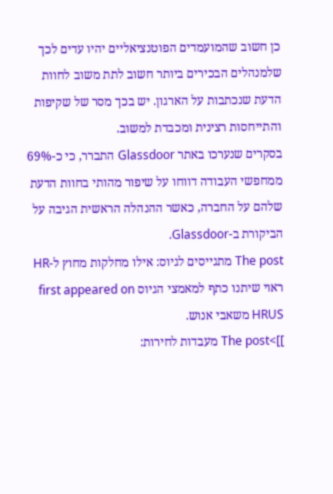כן חשוב שהמועמדים הפוטנציאליים יהיו עדים לכך שלמנהלים הבכירים ביותר חשוב לתת משוב לחוות הדעת שנכתבות על הארגון. יש בכך מסר של שקיפות והתייחסות רצינית ומכבדת למשוב.
בסקרים שנערכו באתר Glassdoor התברר, כי כ-69% ממחפשי העבודה דווחו על שיפור מהותי בחוות הדעת שלהם על החברה, כאשר ההנהלה הראשית הגיבה על הביקורת ב-Glassdoor.
The post מתגייסים לגיוס: אילו מחלקות מחוץ ל-HR ראוי שיתנו כתף למאמצי הגיוס first appeared on HRUS משאבי אנוש.
]]>The post מעבדות לחירות: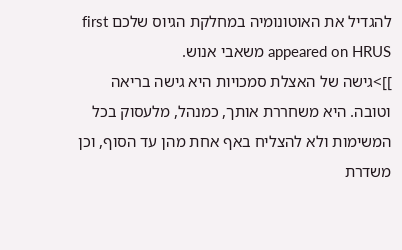להגדיל את האוטונומיה במחלקת הגיוס שלכם first appeared on HRUS משאבי אנוש.
]]>גישה של האצלת סמכויות היא גישה בריאה וטובה. היא משחררת אותך, כמנהל, מלעסוק בכל המשימות ולא להצליח באף אחת מהן עד הסוף, וכן משדרת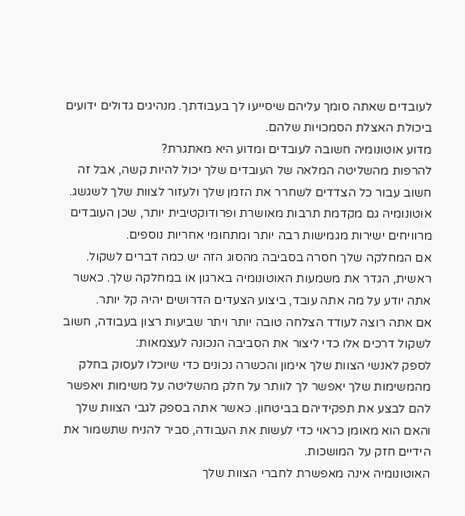לעובדים שאתה סומך עליהם שיסייעו לך בעבודתך. מנהיגים גדולים ידועים ביכולת האצלת הסמכויות שלהם.
מדוע אוטונומיה חשובה לעובדים ומדוע היא מאתגרת?
להרפות מהשליטה המלאה של העובדים שלך יכול להיות קשה, אבל זה חשוב עבור כל הצדדים לשחרר את הזמן שלך ולעזור לצוות שלך לשגשג. אוטונומיה גם מקדמת תרבות מאושרת ופרודוקטיבית יותר, שכן העובדים מרוויחים ישירות מגמישות רבה יותר ומתחומי אחריות נוספים.
אם המחלקה שלך חסרה בסביבה מהסוג הזה יש כמה דברים לשקול. ראשית, הגדר את משמעות האוטונומיה בארגון או במחלקה שלך. כאשר אתה יודע על מה אתה עובד, ביצוע הצעדים הדרושים יהיה קל יותר.
אם אתה רוצה לעודד הצלחה טובה יותר ויתר שביעות רצון בעבודה, חשוב לשקול דרכים אלו כדי ליצור את הסביבה הנכונה לעצמאות:
לספק לאנשי הצוות שלך אימון והכשרה נכונים כדי שיוכלו לעסוק בחלק מהמשימות שלך יאפשר לך לוותר על חלק מהשליטה על משימות ויאפשר להם לבצע את תפקידיהם בביטחון. כאשר אתה בספק לגבי הצוות שלך והאם הוא מאומן כראוי כדי לעשות את העבודה, סביר להניח שתשמור את הידיים חזק על המושכות.
האוטונומיה אינה מאפשרת לחברי הצוות שלך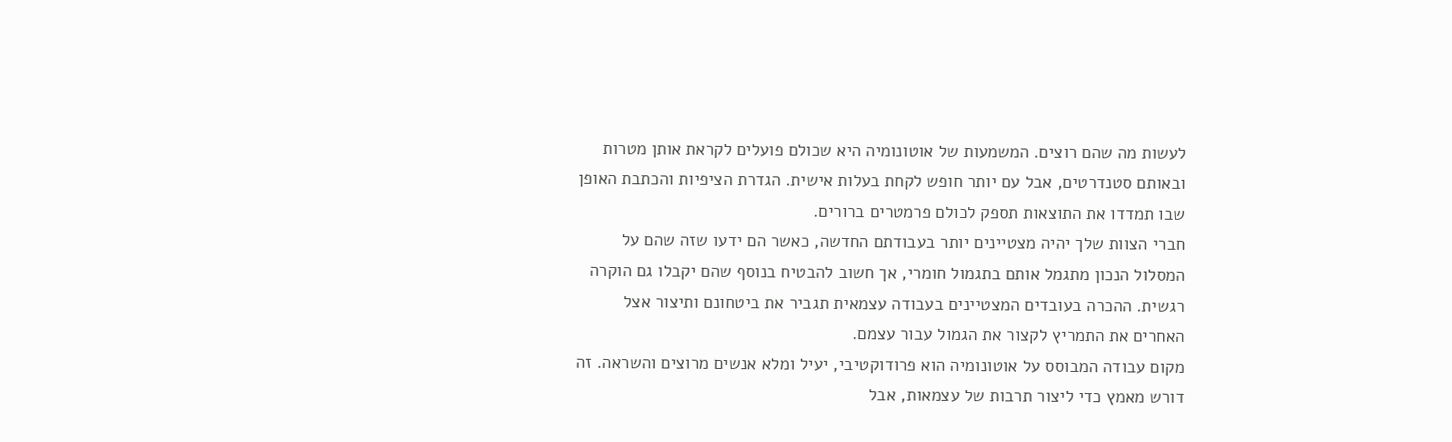לעשות מה שהם רוצים. המשמעות של אוטונומיה היא שכולם פועלים לקראת אותן מטרות ובאותם סטנדרטים, אבל עם יותר חופש לקחת בעלות אישית. הגדרת הציפיות והכתבת האופן שבו תמדדו את התוצאות תספק לכולם פרמטרים ברורים.
חברי הצוות שלך יהיה מצטיינים יותר בעבודתם החדשה, כאשר הם ידעו שזה שהם על המסלול הנכון מתגמל אותם בתגמול חומרי, אך חשוב להבטיח בנוסף שהם יקבלו גם הוקרה רגשית. ההכרה בעובדים המצטיינים בעבודה עצמאית תגביר את ביטחונם ותיצור אצל האחרים את התמריץ לקצור את הגמול עבור עצמם.
מקום עבודה המבוסס על אוטונומיה הוא פרודוקטיבי, יעיל ומלא אנשים מרוצים והשראה. זה דורש מאמץ כדי ליצור תרבות של עצמאות, אבל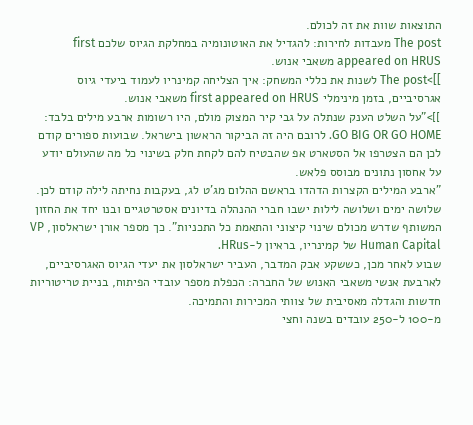התוצאות שוות את זה לכולם.
The post מעבדות לחירות: להגדיל את האוטונומיה במחלקת הגיוס שלכם first appeared on HRUS משאבי אנוש.
]]>The post לשנות את כללי המשחק: איך הצליחה קמינריו לעמוד ביעדי גיוס אגרסיביים, בזמן מינימלי first appeared on HRUS משאבי אנוש.
]]>"על השלט הענק שנתלה על גבי קיר המצוק מולם, היו רשומות ארבע מילים בלבד: GO BIG OR GO HOME. לרובם היה זה הביקור הראשון בישראל. שבועות ספורים קודם לכן הם הצטרפו אל הסטארט אפ שהבטיח להם לקחת חלק בשינוי כל מה שהעולם יודע על אחסון נתונים מבוסס פלאש.
"ארבע המילים הקצרות הדהדו בראשם ההלום מג'ט לג, בעקבות נחיתה לילה קודם לכן. שלושה ימים ושלושה לילות ישבו חברי ההנהלה בדיונים אסטרטגיים ובנו יחד את החזון המשותף שדרש מכולם שינוי קיצוני והתאמת כל התכניות". כך מספר אורן ישראלסון, VP Human Capital של קמינריו, בראיון ל-HRus.
שבוע לאחר מכן, כששקע אבק המדבר, העביר ישראלסון את יעדי הגיוס האגרסיביים, לארבעת אנשי משאבי האנוש של החברה: הכפלת מספר עובדי הפיתוח, בניית טריטוריות חדשות והגדלה מאסיבית של צוותי המכירות והתמיכה.
מ-100 ל-250 עובדים בשנה וחצי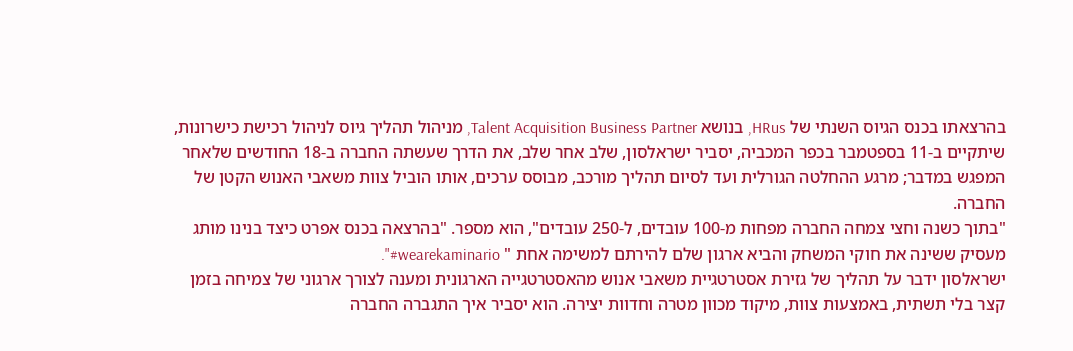בהרצאתו בכנס הגיוס השנתי של HRus, בנושא Talent Acquisition Business Partner, מניהול תהליך גיוס לניהול רכישת כישרונות, שיתקיים ב-11 בספטמבר בכפר המכביה, יסביר ישראלסון, שלב אחר שלב, את הדרך שעשתה החברה ב-18 החודשים שלאחר המפגש במדבר; מרגע ההחלטה הגורלית ועד לסיום תהליך מורכב, מבוסס ערכים, אותו הוביל צוות משאבי האנוש הקטן של החברה.
"בתוך כשנה וחצי צמחה החברה מפחות מ-100 עובדים, ל-250 עובדים", הוא מספר. "בהרצאה בכנס אפרט כיצד בנינו מותג מעסיק ששינה את חוקי המשחק והביא ארגון שלם להירתם למשימה אחת " wearekaminario#".
ישראלסון ידבר על תהליך של גזירת אסטרטגיית משאבי אנוש מהאסטרטגייה הארגונית ומענה לצורך ארגוני של צמיחה בזמן קצר בלי תשתית, באמצעות צוות, מיקוד מכוון מטרה וחדוות יצירה. הוא יסביר איך התגברה החברה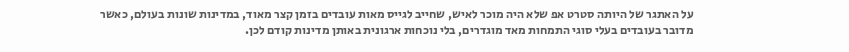על האתגר של היותה סטרט אפ שלא היה מוכר לאיש, שחייב לגייס מאות עובדים בזמן קצר מאוד, במדינות שונות בעולם, כאשר מדובר בעובדים בעלי סוגי התמחות מאד מוגדרים, בלי נוכחות ארגונית באותן מדינות קודם לכן.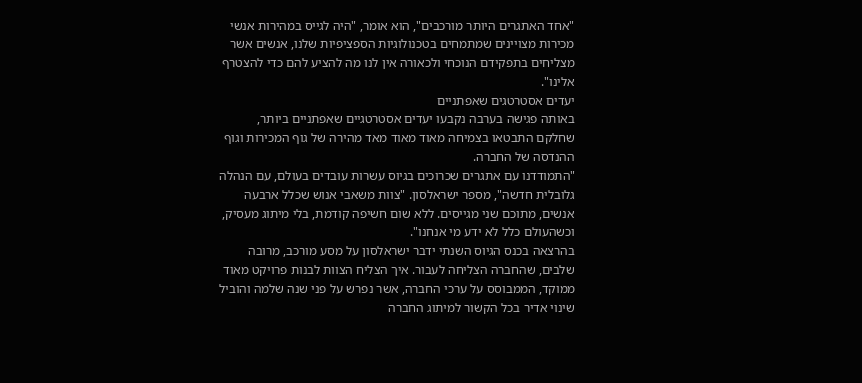"אחד האתגרים היותר מורכבים", הוא אומר, "היה לגייס במהירות אנשי מכירות מצויינים שמתמחים בטכנולוגיות הספציפיות שלנו, אנשים אשר מצליחים בתפקידם הנוכחי ולכאורה אין לנו מה להציע להם כדי להצטרף אלינו".
יעדים אסטרטגים שאפתניים
באותה פגישה בערבה נקבעו יעדים אסטרטגיים שאפתניים ביותר, שחלקם התבטאו בצמיחה מאוד מאוד מאד מהירה של גוף המכירות וגוף ההנדסה של החברה.
"התמודדנו עם אתגרים שכרוכים בגיוס עשרות עובדים בעולם, עם הנהלה גלובלית חדשה", מספר ישראלסון. "צוות משאבי אנוש שכלל ארבעה אנשים, מתוכם שני מגייסים. ללא שום חשיפה קודמת, בלי מיתוג מעסיק, וכשהעולם כלל לא ידע מי אנחנו".
בהרצאה בכנס הגיוס השנתי ידבר ישראלסון על מסע מורכב, מרובה שלבים, שהחברה הצליחה לעבור. איך הצליח הצוות לבנות פרויקט מאוד ממוקד, הממבוסס על ערכי החברה, אשר נפרש על פני שנה שלמה והוביל שינוי אדיר בכל הקשור למיתוג החברה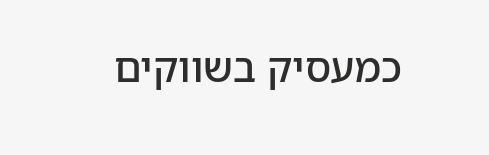כמעסיק בשווקים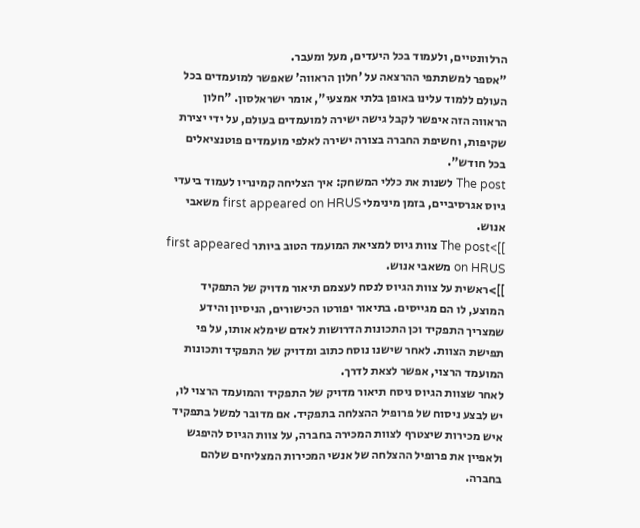הרלוונטיים, ולעמוד בכל היעדים, מעל ומעבר.
"אספר למשתתפי ההרצאה על 'חלון הראווה' שאפשר למועמדים בכל העולם ללמוד עלינו באופן בלתי אמצעי", אומר ישראלסון. "חלון הראווה הזה איפשר לקבל גישה ישירה למועמדים בעולם, על ידי יצירת שקיפות, וחשיפת החברה בצורה ישירה לאלפי מועמדים פוטנציאלים בכל חודש".
The post לשנות את כללי המשחק: איך הצליחה קמינריו לעמוד ביעדי גיוס אגרסיביים, בזמן מינימלי first appeared on HRUS משאבי אנוש.
]]>The post צוות גיוס למציאת המועמד הטוב ביותר first appeared on HRUS משאבי אנוש.
]]>ראשית על צוות הגיוס לנסח לעצמם תיאור מדויק של התפקיד המוצע, לו הם מגייסים. בתיאור יפורטו הכישורים, הניסיון והידע שמצריך התפקיד וכן התכונות הדרושות לאדם שימלא אותו, על פי תפישת הצוות. לאחר שישנו נוסח כתוב ומדויק של התפקיד ותכונות המועמד הרצוי, אפשר לצאת לדרך.
לאחר שצוות הגיוס ניסח תיאור מדויק של התפקיד והמועמד הרצוי לו, יש לבצע ניסוח של פרופיל ההצלחה בתפקיד. אם מדובר למשל בתפקיד איש מכירות שיצטרף לצוות המכירה בחברה, על צוות הגיוס להיפגש ולאפיין את פרופיל ההצלחה של אנשי המכירות המצליחים שלהם בחברה.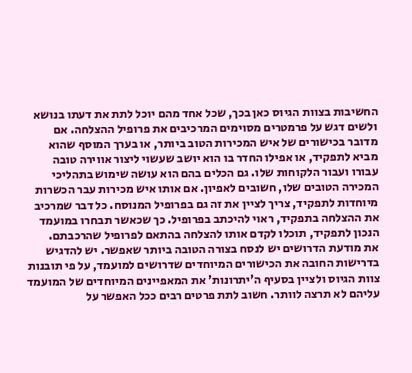החשיבות בצוות הגיוס כאן בכך, שכל אחד מהם יוכל לתת את דעתו בנושא ולשים דגש על פרמטרים מסוימים המרכיבים את פרופיל ההצלחה. אם מדובר בכישורים של איש המכירות הטוב ביותר, או בערך המוסף שהוא מביא לתפקיד, או אפילו החדר בו הוא יושב שעשוי ליצור אווירה טובה עבורו ועבור הלקוחות שלו. גם הכלים בהם הוא עושה שימוש בתהליכי המכירה הטובים שלו, חשובים לאפיון. אם אותו איש מכירות עבר הכשרות מיוחדות לתפקיד, צריך לציין את זה גם בפרופיל המנוסח. כל דבר שמרכיב את ההצלחה בתפקיד, ראוי להיכתב בפרופיל. כך שכאשר תבחרו במועמד הנכון לתפקיד, תוכלו לקדם אותו להצלחה בהתאם לפרופיל שהרכבתם.
את מודעת הדרושים יש לנסח בצורה הטובה ביותר שאפשר. יש להדגיש בדרישות החובה את הכישורים המיוחדים שדרושים למועמד, על פי תובנות צוות הגיוס ולציין בסעיף ה'יתרונות' את המאפיינים המיוחדים של המועמד עליהם לא תרצה לוותר. חשוב לתת פרטים רבים ככל האפשר על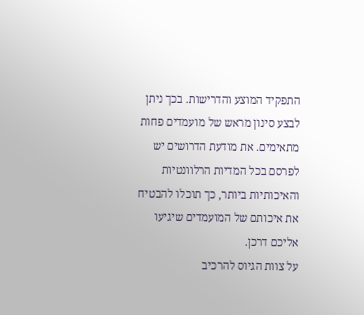התפקיד המוצע והדרישות. בכך ניתן לבצע סינון מראש של מועמדים פחות מתאימים. את מודעת הדרושים יש לפרסם בכל המדיות הרלוונטיות והאיכותיות ביותר, כך תוכלו להבטיח את איכותם של המועמדים שיגיעו אליכם דרכן.
על צוות הגיוס להרכיב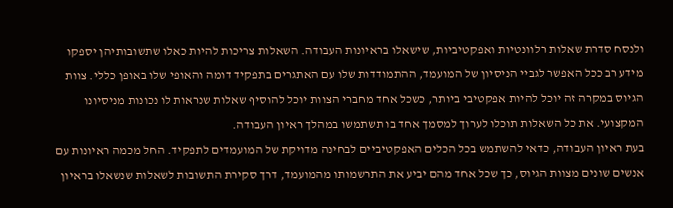ולנסח סדרת שאלות רלוונטיות ואפקטיביות, שישאלו בראיונות העבודה. השאלות צריכות להיות כאלו שתשובותיהן יספקו מידע רב ככל האפשר לגביי הניסיון של המועמד, ההתמודדות שלו עם האתגרים בתפקיד דומה והאופי שלו באופן כללי. צוות הגיוס במקרה זה יוכל להיות אפקטיבי ביותר, כשכל אחד מחברי הצוות יוכל להוסיף שאלות שנראות לו נכונות מניסיונו המקצועי. את כל השאלות תוכלו לערוך למסמך אחד בו תשתמשו במהלך ראיון העבודה.
בעת ראיון העבודה, כדאי להשתמש בכל הכלים האפקטיביים לבחינה מדויקת של המועמדים לתפקיד. החל מכמה ראיונות עם אנשים שונים מצוות הגיוס, כך שכל אחד מהם יביע את התרשמותו מהמועמד, דרך סקירת התשובות לשאלות שנשאלו בראיון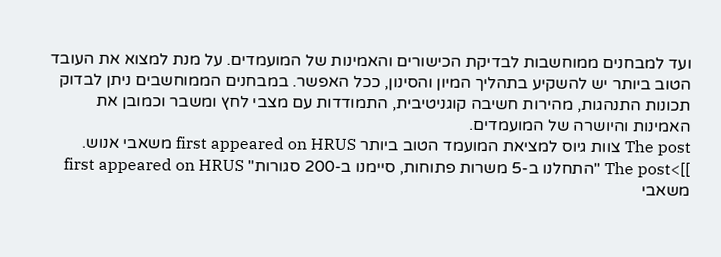ועד למבחנים ממוחשבות לבדיקת הכישורים והאמינות של המועמדים. על מנת למצוא את העובד הטוב ביותר יש להשקיע בתהליך המיון והסינון, ככל האפשר. במבחנים הממוחשבים ניתן לבדוק תכונות התנהגות, מהירות חשיבה קוגניטיבית, התמודדות עם מצבי לחץ ומשבר וכמובן את האמינות והיושרה של המועמדים.
The post צוות גיוס למציאת המועמד הטוב ביותר first appeared on HRUS משאבי אנוש.
]]>The post "התחלנו ב-5 משרות פתוחות, סיימנו ב-200 סגורות" first appeared on HRUS משאבי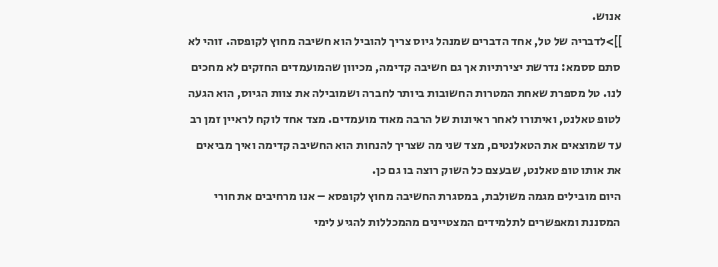אנוש.
]]>לדבריה של טל, אחד הדברים שמנהל גיוס צריך להוביל הוא חשיבה מחוץ לקופסה. זוהי לא סתם ססמא: נדרשת יצירתיות אך גם חשיבה קדימה, מכיוון שהמועמדים החזקים לא מחכים לנו. טל מספרת שאחת המטרות החשובות ביותר לחברה ושמובילה את צוות הגיוס, הוא הגעה לטופ טאלנט, ואיתורו לאחר ראיונות של הרבה מאוד מועמדים. מצד אחד לוקח לראיין זמן רב עד שמוצאים את הטאלנטים, מצד שני מה שצריך להנחות הוא החשיבה קדימה ואיך מביאים את אותו טופ טאלנט, שבעצם כל השוק רוצה בו גם כן.
היום מובילים מגמה משולבת, במסגרת החשיבה מחוץ לקופסא – אנו מרחיבים את חורי המסננת ומאפשרים לתלמידים המצטיינים מהמכללות להגיע לימי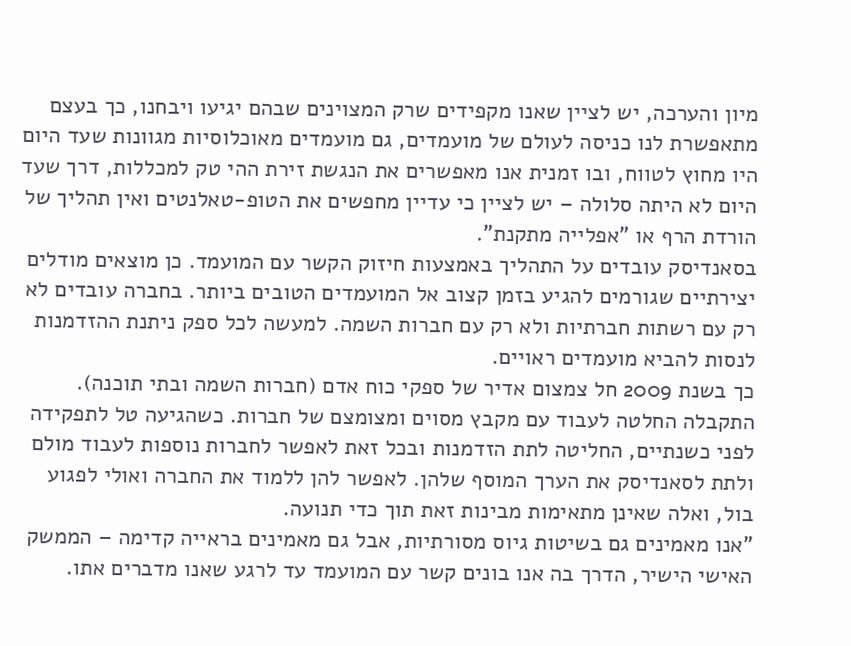מיון והערכה, יש לציין שאנו מקפידים שרק המצוינים שבהם יגיעו ויבחנו, כך בעצם מתאפשרת לנו כניסה לעולם של מועמדים, גם מועמדים מאוכלוסיות מגוונות שעד היום היו מחוץ לטווח, ובו זמנית אנו מאפשרים את הנגשת זירת ההי טק למכללות, דרך שעד היום לא היתה סלולה – יש לציין כי עדיין מחפשים את הטופ-טאלנטים ואין תהליך של הורדת הרף או "אפלייה מתקנת".
בסאנדיסק עובדים על התהליך באמצעות חיזוק הקשר עם המועמד. כן מוצאים מודלים יצירתיים שגורמים להגיע בזמן קצוב אל המועמדים הטובים ביותר. בחברה עובדים לא רק עם רשתות חברתיות ולא רק עם חברות השמה. למעשה לכל ספק ניתנת ההזדמנות לנסות להביא מועמדים ראויים.
כך בשנת 2009 חל צמצום אדיר של ספקי כוח אדם (חברות השמה ובתי תוכנה). התקבלה החלטה לעבוד עם מקבץ מסוים ומצומצם של חברות. כשהגיעה טל לתפקידה לפני כשנתיים, החליטה לתת הזדמנות ובכל זאת לאפשר לחברות נוספות לעבוד מולם ולתת לסאנדיסק את הערך המוסף שלהן. לאפשר להן ללמוד את החברה ואולי לפגוע בול, ואלה שאינן מתאימות מבינות זאת תוך כדי תנועה.
"אנו מאמינים גם בשיטות גיוס מסורתיות, אבל גם מאמינים בראייה קדימה – הממשק האישי הישיר, הדרך בה אנו בונים קשר עם המועמד עד לרגע שאנו מדברים אתו.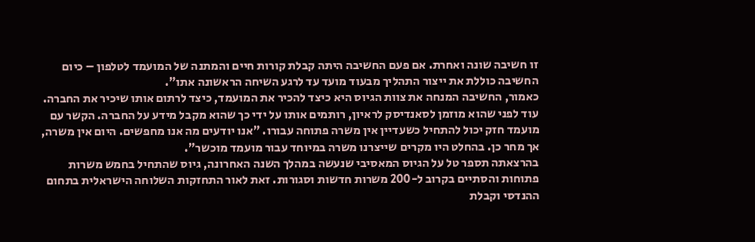זו חשיבה שונה ואחרת. אם פעם החשיבה היתה קבלת קורות חיים והמתנה של המועמד לטלפון – כיום החשיבה כוללת את ייצור התהליך מבעוד מועד עד לרגע השיחה הראשונה אתו".
כאמור, החשיבה המנחה את צוות הגיוס היא כיצד להכיר את המועמד, כיצד לרתום אותו שיכיר את החברה. עוד לפני שהוא מוזמן לסאנדיסק לראיון, רותמים אותו על ידי כך שהוא מקבל מידע על החברה. הקשר עם מועמד חזק יכול להתחיל כשעדיין אין משרה פתוחה עבורו. "אנו יודעים מה אנו מחפשים. היום אין משרה, אך מחר כן. בהחלט היו מקרים שייצרנו משרה במיוחד עבור מועמד מוכשר".
בהרצאתה תספר טל על הגיוס המאסיבי שנעשה במהלך השנה האחרונה, גיוס שהתחיל בחמש משרות פתוחות והסתיים בקרוב ל-200 משרות חדשות וסגורות. זאת לאור התחזקות השלוחה הישראלית בתחום ההנדסי וקבלת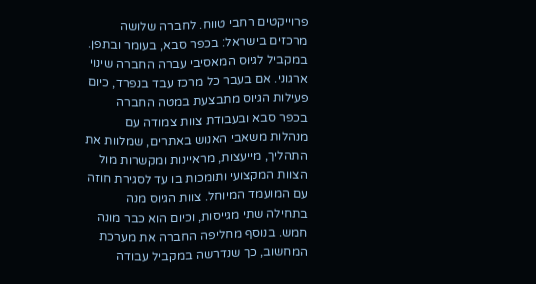פרוייקטים רחבי טווח. לחברה שלושה מרכזים בישראל: בכפר סבא, בעומר ובתפן. במקביל לגיוס המאסיבי עברה החברה שינוי ארגוני. אם בעבר כל מרכז עבד בנפרד, כיום פעילות הגיוס מתבצעת במטה החברה בכפר סבא ובעבודת צוות צמודה עם מנהלות משאבי האנוש באתרים, שמלוות את התהליך, מייעצות, מראיינות ומקשרות מול הצוות המקצועי ותומכות בו עד לסגירת חוזה עם המועמד המיוחל. צוות הגיוס מנה בתחילה שתי מגייסות, וכיום הוא כבר מונה חמש. בנוסף מחליפה החברה את מערכת המחשוב, כך שנדרשה במקביל עבודה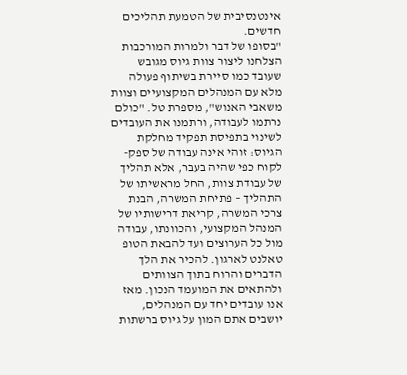אינטנסיבית של הטמעת תהליכים חדשים.
"בסופו של דבר ולמרות המורכבות הצלחנו ליצור צוות גיוס מגובש שעובד כמו סיירת בשיתוף פעולה מלא עם המנהלים המקצועיים וצוות משאבי האנוש", מספרת טל. "כולם נרתמו לעבודה, ורתמנו את העובדים לשינוי בתפיסת תפקיד מחלקת הגיוס: זוהי אינה עבודה של ספק-לקוח כפי שהיה בעבר, אלא תהליך של עבודת צוות, החל מראשיתו של התהליך – פתיחת המשרה, הבנת צרכי המשרה, קריאת דרישותיו של המנהל המקצועי, והכוונתו, עבודה מול כל הערוצים ועד להבאת הטופ טאלנט לארגון. להכיר את הלך הדברים והרוח בתוך הצוותים ולהתאים את המועמד הנכון. מאז אנו עובדים יחד עם המנהלים, יושבים אתם המון על גיוס ברשתות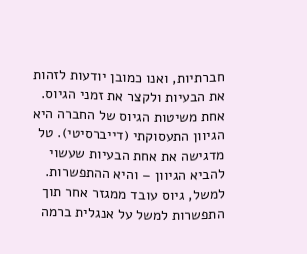חברתיות, ואנו כמובן יודעות לזהות את הבעיות ולקצר את זמני הגיוס.
אחת משיטות הגיוס של החברה היא הגיוון התעסוקתי (דייברסיטי). טל מדגישה את אחת הבעיות שעשוי להביא הגיוון – והיא ההתפשרות. למשל, גיוס עובד ממגזר אחר תוך התפשרות למשל על אנגלית ברמה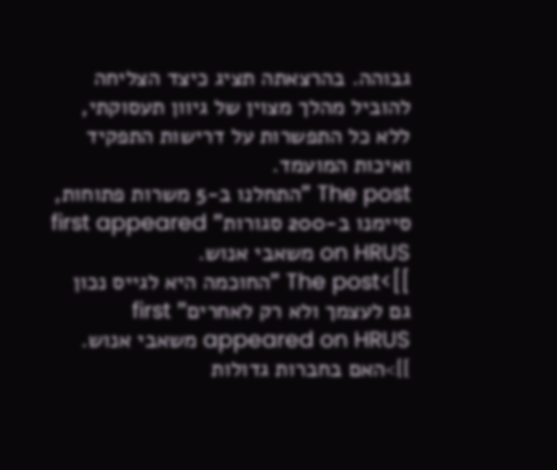גבוהה. בהרצאתה תציג כיצד הצליחה להוביל מהלך מצוין של גיוון תעסוקתי, ללא כל התפשרות על דרישות התפקיד ואיכות המועמד.
The post "התחלנו ב-5 משרות פתוחות, סיימנו ב-200 סגורות" first appeared on HRUS משאבי אנוש.
]]>The post "החוכמה היא לגייס נכון גם לעצמך ולא רק לאחרים" first appeared on HRUS משאבי אנוש.
]]>האם בחברות גדולות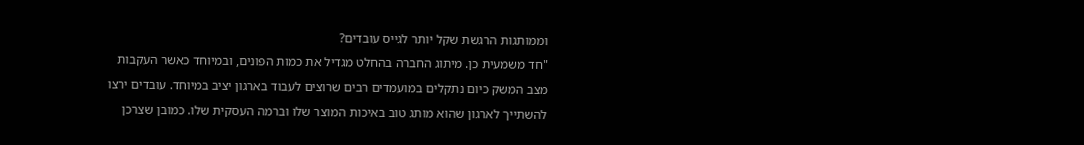וממותגות הרגשת שקל יותר לגייס עובדים?
"חד משמעית כן. מיתוג החברה בהחלט מגדיל את כמות הפונים, ובמיוחד כאשר העקבות מצב המשק כיום נתקלים במועמדים רבים שרוצים לעבוד בארגון יציב במיוחד. עובדים ירצו להשתייך לארגון שהוא מותג טוב באיכות המוצר שלו וברמה העסקית שלו. כמובן שצרכן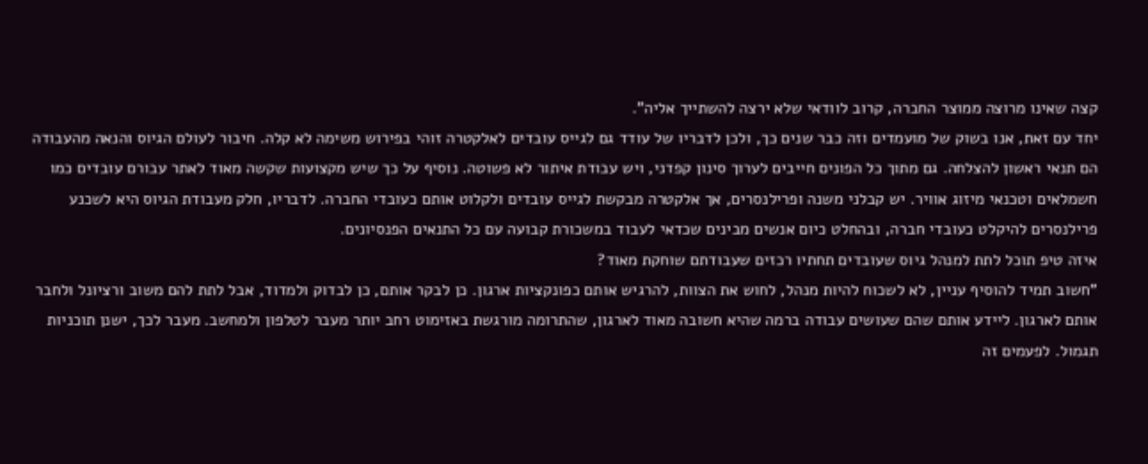קצה שאינו מרוצה ממוצר החברה, קרוב לוודאי שלא ירצה להשתייך אליה".
יחד עם זאת, אנו בשוק של מועמדים וזה כבר שנים כך, ולכן לדבריו של עודד גם לגייס עובדים לאלקטרה זוהי בפירוש משימה לא קלה. חיבור לעולם הגיוס והנאה מהעבודה הם תנאי ראשון להצלחה. גם מתוך כל הפונים חייבים לערוך סינון קפדני, ויש עבודת איתור לא פשוטה. נוסיף על כך שיש מקצועות שקשה מאוד לאתר עבורם עובדים כמו חשמלאים וטכנאי מיזוג אוויר. יש קבלני משנה ופרילנסרים, אך אלקטרה מבקשת לגייס עובדים ולקלוט אותם כעובדי החברה. לדבריו, חלק מעבודת הגיוס היא לשכנע פרילנסרים להיקלט כעובדי חברה, ובהחלט כיום אנשים מבינים שכדאי לעבוד במשכורת קבועה עם כל התנאים הפנסיונים.
איזה טיפ תוכל לתת למנהל גיוס שעובדים תחתיו רכזים שעבודתם שוחקת מאוד?
"חשוב תמיד להוסיף עניין, לא לשכוח להיות מנהל, לחוש את הצוות, להרגיש אותם כפונקציות ארגון. כן לבקר אותם, כן לבדוק ולמדוד, אבל לתת להם משוב ורציונל ולחבר אותם לארגון. ליידע אותם שהם שעושים עבודה ברמה שהיא חשובה מאוד לארגון, שהתרומה מורגשת באזימוט רחב יותר מעבר לטלפון ולמחשב. מעבר לכך, ישנן תוכניות תגמול. לפעמים זה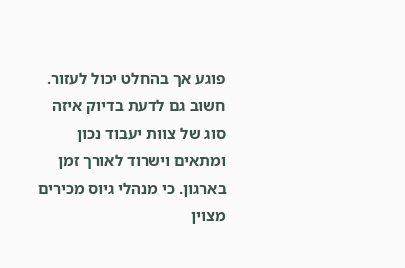פוגע אך בהחלט יכול לעזור. חשוב גם לדעת בדיוק איזה סוג של צוות יעבוד נכון ומתאים וישרוד לאורך זמן בארגון. כי מנהלי גיוס מכירים מצוין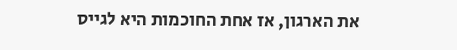את הארגון, אז אחת החוכמות היא לגייס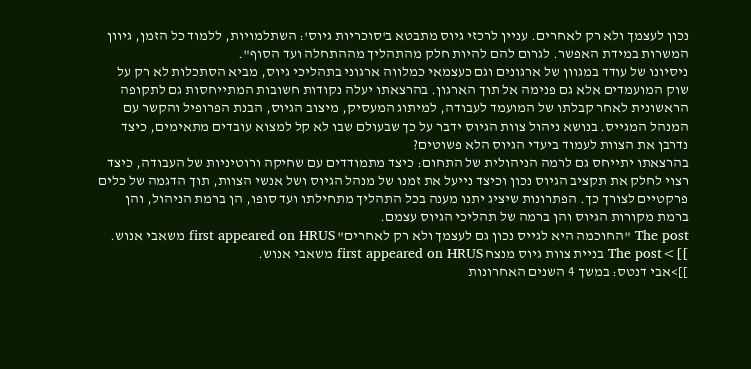נכון לעצמך ולא רק לאחרים. עניין לרכזי גיוס מתבטא ב'סוכריות גיוס': השתלמויות, ללמוד כל הזמן, גיוון המשרות במידת האפשר. לגרום להם להיות חלק מהתהליך מההתחלה ועד הסוף".
ניסיונו של עודד במגוון של ארגונים וגם כעצמאי כמלווה ארגוני בתהליכי גיוס, מביא הסתכלות לא רק על שוק המועמדים אלא גם פנימה אל תוך הארגון. בהרצאתו יעלה נקודות חשובות המתייחסות גם לתקופה הראשונית לאחר קבלתו של המועמד לעבודה, למיתוג המעסיק, מיצוב הגיוס, הבנת הפרופיל והקשר עם המנהל המגייס. בנושא ניהול צוות הגיוס ידבר על כך שבעולם שבו לא קל למצוא עובדים מתאימים, כיצד נדרבן את הצוות לעמוד ביעדי הגיוס הלא פשוטים?
בהרצאתו יתייחס גם לרמה הניהולית של התחום: כיצד מתמודדים עם שחיקה ורוטיניות של העבודה, כיצד רצוי לחלק את תקציב הגיוס נכון וכיצד נייעל את זמנו של מנהל הגיוס ושל אנשי הצוות, תוך הדגמה של כלים פרקטיים לצורך כך. הפתרונות שיציג יתנו מענה בכל התהליך מתחילתו ועד סופו, הן ברמת הניהול, והן ברמת מקורות הגיוס והן ברמה של תהליכי הגיוס עצמם.
The post "החוכמה היא לגייס נכון גם לעצמך ולא רק לאחרים" first appeared on HRUS משאבי אנוש.
]]>The post בניית צוות גיוס מנצח first appeared on HRUS משאבי אנוש.
]]>אבי דנטס: במשך 4 השנים האחרונות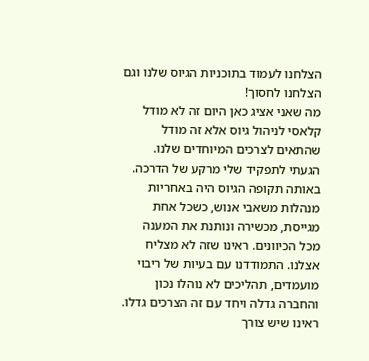הצלחנו לעמוד בתוכניות הגיוס שלנו וגם הצלחנו לחסוך!
מה שאני אציג כאן היום זה לא מודל קלאסי לניהול גיוס אלא זה מודל שהתאים לצרכים המיוחדים שלנו.
הגעתי לתפקיד שלי מרקע של הדרכה. באותה תקופה הגיוס היה באחריות מנהלות משאבי אנוש, כשכל אחת מגייסת, מכשירה ונותנת את המענה מכל הכיוונים. ראינו שזה לא מצליח אצלנו. התמודדנו עם בעיות של ריבוי מועמדים, תהליכים לא נוהלו נכון והחברה גדלה ויחד עם זה הצרכים גדלו. ראינו שיש צורך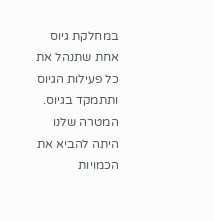במחלקת גיוס אחת שתנהל את כל פעילות הגיוס ותתמקד בגיוס.
המטרה שלנו היתה להביא את הכמויות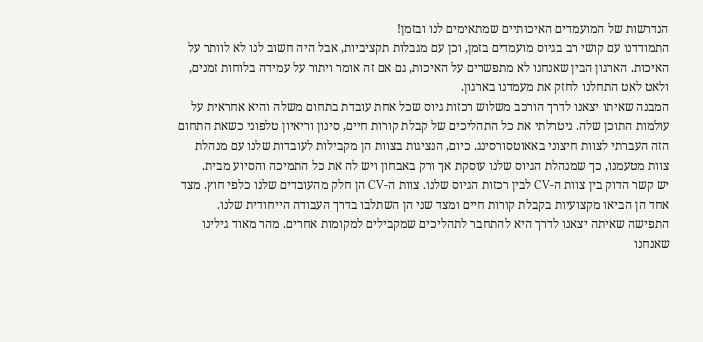הנדרשות של המועמדים האיכותיים שמתאימים לנו ובזמן!
התמודדנו עם קושי רב בגיוס מועמדים בזמן, וכן עם מגבלות תקציביות, אבל היה חשוב לנו לא לוותר על האיכות. הארגון הבין שאנחנו לא מתפשרים על האיכות, גם אם זה אומר ויתור על עמידה בלוחות זמנים, ולאט לאט התחלנו לחזק את מעמדנו בארגון.
המבנה שאיתו יצאנו לדרך הורכב משלוש רכזות גיוס שכל אחת עובדת בתחום משלה והיא אחראית על עולמות התוכן שלה. ניטרלתי את כל התהליכים של קבלת קורות חיים, סינון וריאיון טלפוני כשאת התחום הזה העברתי לצוות חיצוני באאוטסורסינג. כיום, הנציגות בצוות הן מקבילות לעובדות שלנו עם מנהלת צוות מטעמנו, כך שמנהלת הגיוס שלנו עוסקת אך ורק באבחון ויש לה את כל התמיכה והסיוע מבית.
יש קשר הדוק בין צוות ה-CV לבין רכזות הגיוס שלנו. צוות ה-CV הן חלק מהעובדים שלנו כלפי חוץ. מצד אחד הן הביאו מקצועיות בקבלת קורות חיים ומצד שני הן השתלבו בדרך העבודה הייחודית שלנו.
התפישה שאיתה יצאנו לדרך היא להתחבר לתהליכים שמקבילים למקומות אחרים. מהר מאוד גילינו שאנחנו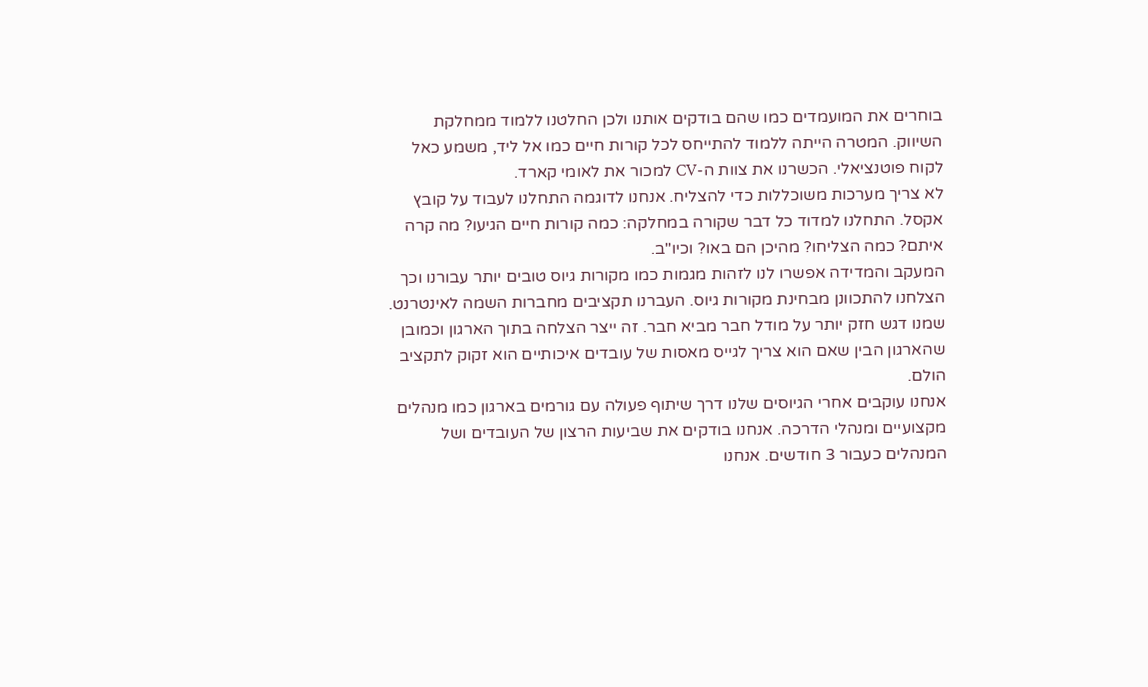בוחרים את המועמדים כמו שהם בודקים אותנו ולכן החלטנו ללמוד ממחלקת השיווק. המטרה הייתה ללמוד להתייחס לכל קורות חיים כמו אל ליד, משמע כאל לקוח פוטנציאלי. הכשרנו את צוות ה-CV למכור את לאומי קארד.
לא צריך מערכות משוכללות כדי להצליח. אנחנו לדוגמה התחלנו לעבוד על קובץ אקסל. התחלנו למדוד כל דבר שקורה במחלקה: כמה קורות חיים הגיעו? מה קרה איתם? כמה הצליחו? מהיכן הם באו? וכיו"ב.
המעקב והמדידה אפשרו לנו לזהות מגמות כמו מקורות גיוס טובים יותר עבורנו וכך הצלחנו להתכוונן מבחינת מקורות גיוס. העברנו תקציבים מחברות השמה לאינטרנט. שמנו דגש חזק יותר על מודל חבר מביא חבר. זה ייצר הצלחה בתוך הארגון וכמובן שהארגון הבין שאם הוא צריך לגייס מאסות של עובדים איכותיים הוא זקוק לתקציב הולם.
אנחנו עוקבים אחרי הגיוסים שלנו דרך שיתוף פעולה עם גורמים בארגון כמו מנהלים מקצועיים ומנהלי הדרכה. אנחנו בודקים את שביעות הרצון של העובדים ושל המנהלים כעבור 3 חודשים. אנחנו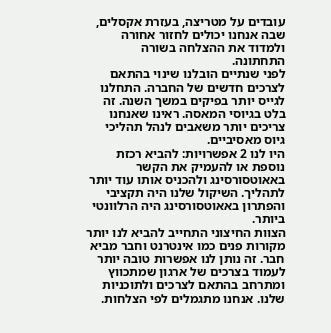עובדים על מטריצה, בעזרת אקסלים, שבה אנחנו יכולים לחזור אחורה ולמדוד את ההצלחה בשורה התחתונה.
לפני שנתיים הובלנו שינוי בהתאם לצרכים חדשים של החברה. התחלנו לגייס יותר בפיקים במשך השנה. זה בלט בגיוסי המאסה. ראינו שאנחנו צריכים יותר משאבים לנהל תהליכי גיוס מאסיביים.
היו לנו 2 אפשרויות: להביא רכזת נוספת או להעמיק את הקשר באאוטסורסינג ולהכניס אותו עוד יותר לתהליך. השיקול שלנו היה תקציבי והפתרון באאוטסורסינג היה הרלוונטי ביותר.
הצוות החיצוני התחייב להביא לנו יותר מקורות פנים כמו אינטרנט וחבר מביא חבר. זה נותן לנו אפשרות טובה יותר לעמוד בצרכים של ארגון שמתכווץ ומתרחב בהתאם לצרכים ולתוכניות שלנו. אנחנו מתגמלים לפי הצלחות.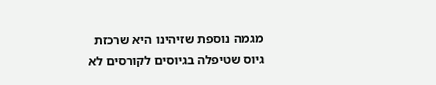מגמה נוספת שזיהינו היא שרכזת גיוס שטיפלה בגיוסים לקורסים לא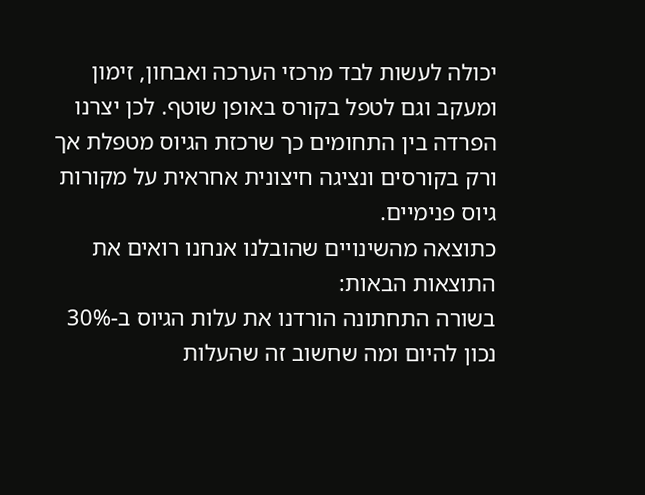יכולה לעשות לבד מרכזי הערכה ואבחון, זימון ומעקב וגם לטפל בקורס באופן שוטף. לכן יצרנו הפרדה בין התחומים כך שרכזת הגיוס מטפלת אך ורק בקורסים ונציגה חיצונית אחראית על מקורות גיוס פנימיים.
כתוצאה מהשינויים שהובלנו אנחנו רואים את התוצאות הבאות:
בשורה התחתונה הורדנו את עלות הגיוס ב-30% נכון להיום ומה שחשוב זה שהעלות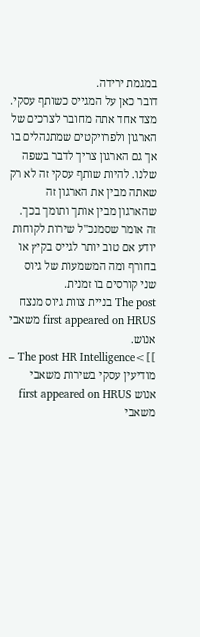במגמת ירידה.
דובר כאן על המגייס כשותף עסקי. מצד אחד אתה מחובר לצרכים של הארגון ולפרויקטים שמתנהלים בו אך גם הארגון צריך לדבר בשפה שלנו. להיות שותף עסקי זה לא רק שאתה מבין את הארגון זה שהארגון מבין אותך ותומך בכך. זה אומר שסמנכ"ל שירות לקוחות יודע אם טוב יותר לגייס בקיץ או בחורף ומה המשמעות של גיוס שני קורסים בו זמנית.
The post בניית צוות גיוס מנצח first appeared on HRUS משאבי אנוש.
]]>The post HR Intelligence – מודיעין עסקי בשירות משאבי אנוש first appeared on HRUS משאבי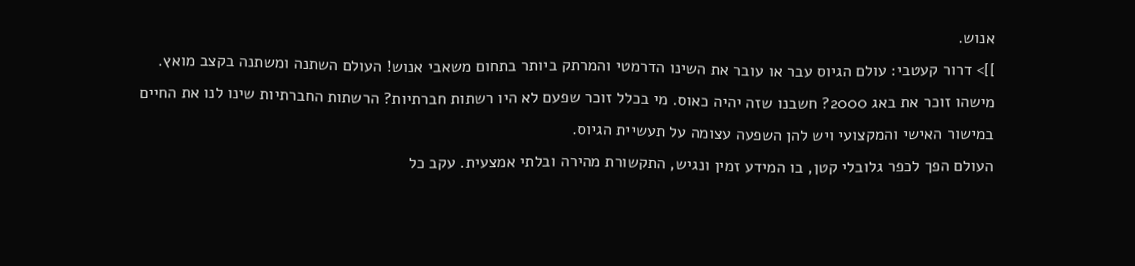אנוש.
]]> דרור קעטבי: עולם הגיוס עבר או עובר את השינו הדרמטי והמרתק ביותר בתחום משאבי אנוש! העולם השתנה ומשתנה בקצב מואץ. מישהו זוכר את באג 2000? חשבנו שזה יהיה כאוס. מי בכלל זוכר שפעם לא היו רשתות חברתיות? הרשתות החברתיות שינו לנו את החיים במישור האישי והמקצועי ויש להן השפעה עצומה על תעשיית הגיוס.
העולם הפך לכפר גלובלי קטן, בו המידע זמין ונגיש, התקשורת מהירה ובלתי אמצעית. עקב כל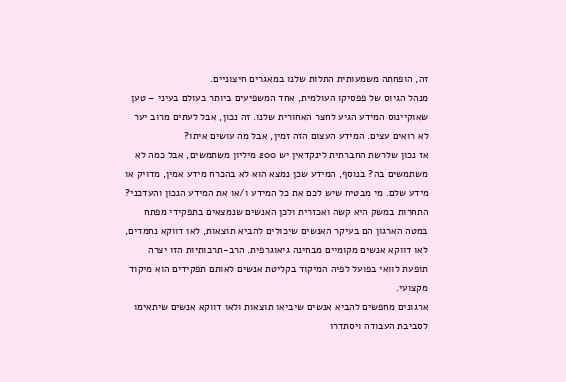זה, הופחתה משמעותית התלות שלנו במאגרים חיצוניים.
מנהל הגיוס של פפסיקו העולמית, אחד המשפיעים ביותר בעולם בעיני – טען שאוקיינוס המידע הגיע לחצר האחורית שלנו. זה נכון, אבל לעתים מרוב יער לא רואים עצים. המידע העצום הזה זמין, אבל מה עושים איתו?
אז נכון שלרשת החברתית לינקדאין יש 200 מיליון משתמשים, אבל כמה לא משתמשים בה? בנוסף, המידע שכן נמצא הוא לא בהכרח מידע אמין, מדויק או מידע שלם. מי מבטיח שיש לכם את כל המידע ו/או את המידע הנכון והעדכני?
התחרות במשק היא קשה ואכזרית ולכן האנשים שנמצאים בתפקידי מפתח במטה הארגון הם בעיקר האנשים שיכולים להביא תוצאות, לאו דווקא נחמדים, לאו דווקא אנשים מקומיים מבחינה גיאוגרפית. הרב-תרבותיות הזו יצרה תופעת לוואי בפועל לפיה המיקוד בקליטת אנשים לאותם תפקידים הוא מיקוד מקצועי.
ארגונים מחפשים להביא אנשים שיביאו תוצאות ולאו דווקא אנשים שיתאימו לסביבת העבודה ויסתדרו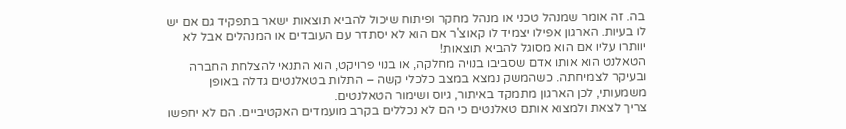בה. זה אומר שמנהל טכני או מנהל מחקר ופיתוח שיכול להביא תוצאות ישאר בתפקיד גם אם יש לו בעיות. הארגון אפילו יצמיד לו קאוצ'ר אם הוא לא יסתדר עם העובדים או המנהלים אבל לא יוותרו עליו אם הוא מסוגל להביא תוצאות!
הטאלנט הוא אותו אדם שסביבו בנויה מחלקה, או בנוי פרויקט, הוא התנאי להצלחת החברה ובעיקר לצמיחתה. כשהמשק נמצא במצב כלכלי קשה – התלות בטאלנטים גדלה באופן משמעותי, לכן הארגון מתמקד באיתור, גיוס ושימור הטאלנטים.
צריך לצאת ולמצוא אותם טאלנטים כי הם לא נכללים בקרב מועמדים האקטיביים. הם לא יחפשו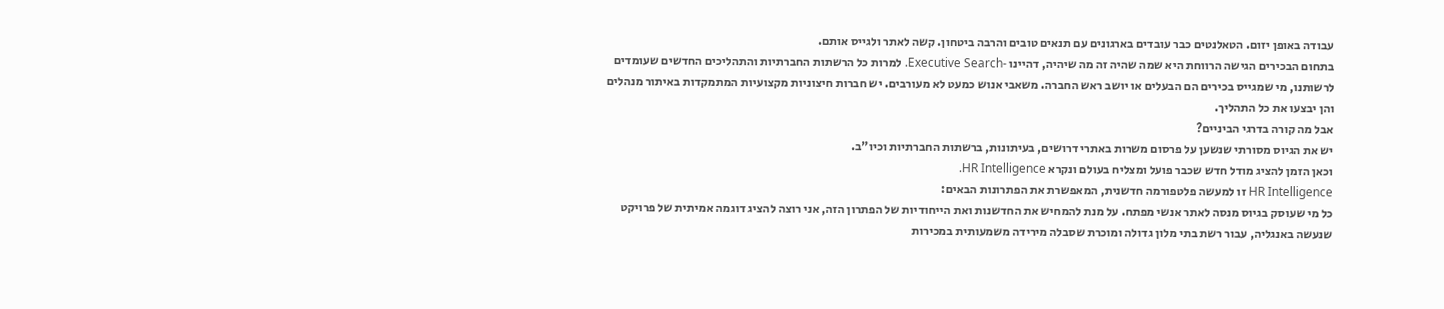עבודה באופן יזום. הטאלנטים כבר עובדים בארגונים עם תנאים טובים והרבה ביטחון. קשה לאתר ולגייס אותם.
בתחום הבכירים הגישה הרווחת היא שמה שהיה זה מה שיהיה, דהיינו -Executive Search. למרות כל הרשתות החברתיות והתהליכים החדשים שעומדים לרשותנו, מי שמגייס בכירים הם הבעלים או יושב ראש החברה. משאבי אנוש כמעט לא מעורבים. יש חברות חיצוניות מקצועיות המתמקדות באיתור מנהלים והן יבצעו את כל התהליך.
אבל מה קורה בדרגי הביניים?
יש את הגיוס מסורתי שנשען על פרסום משרות באתרי דרושים, בעיתונות, ברשתות החברתיות וכיו"ב.
וכאן הזמן להציג מודל חדש שכבר פועל ומצליח בעולם ונקרא HR Intelligence.
HR Intelligence זו למעשה פלטפורמה חדשנית, המאפשרת את הפתרונות הבאים:
כל מי שעוסק בגיוס מנסה לאתר אנשי מפתח. על מנת להמחיש את החדשנות ואת הייחודיות של הפתרון הזה, אני רוצה להציג דוגמה אמיתית של פרויקט שנעשה באנגליה, עבור רשת בתי מלון גדולה ומוכרת שסבלה מירידה משמעותית במכירות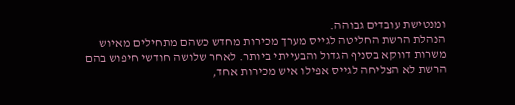ומנטישת עובדים גבוהה.
הנהלת הרשת החליטה לגייס מערך מכירות מחדש כשהם מתחילים מאיוש משרות דווקא בסניף הגדול והבעייתי ביותר. לאחר שלושה חודשי חיפוש בהם הרשת לא הצליחה לגייס אפילו איש מכירות אחד,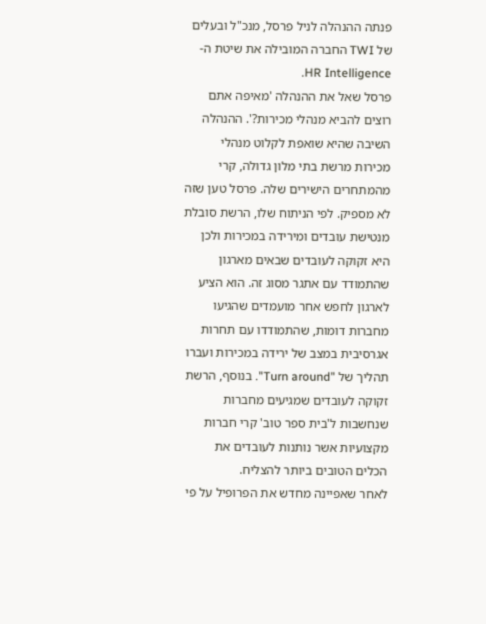פנתה ההנהלה לניל פרסל, מנכ"ל ובעלים של TWI החברה המובילה את שיטת ה- HR Intelligence.
פרסל שאל את ההנהלה 'מאיפה אתם רוצים להביא מנהלי מכירות?'. ההנהלה השיבה שהיא שואפת לקלוט מנהלי מכירות מרשת בתי מלון גדולה, קרי מהמתחרים הישירים שלה. פרסל טען שזה לא מספיק. לפי הניתוח שלו, הרשת סובלת מנטישת עובדים ומירידה במכירות ולכן היא זקוקה לעובדים שבאים מארגון שהתמודד עם אתגר מסוג זה. הוא הציע לארגון לחפש אחר מועמדים שהגיעו מחברות דומות, שהתמודדו עם תחרות אגרסיבית במצב של ירידה במכירות ועברו תהליך של "Turn around". בנוסף, הרשת זקוקה לעובדים שמגיעים מחברות שנחשבות ל'בית ספר טוב' קרי חברות מקצועיות אשר נותנות לעובדים את הכלים הטובים ביותר להצליח.
לאחר שאפיינה מחדש את הפרופיל על פי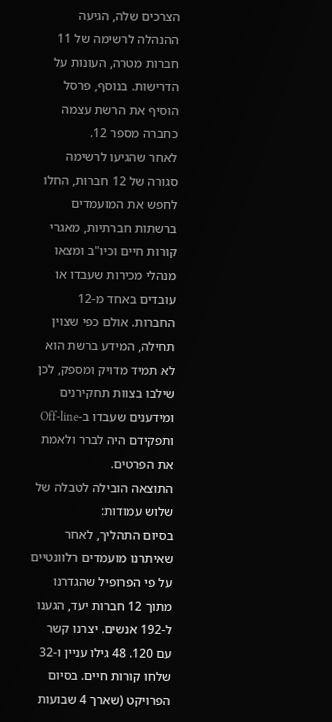הצרכים שלה, הגיעה ההנהלה לרשימה של 11 חברות מטרה, העונות על הדרישות. בנוסף, פרסל הוסיף את הרשת עצמה כחברה מספר 12.
לאחר שהגיעו לרשימה סגורה של 12 חברות, החלו לחפש את המועמדים ברשתות חברתיות, מאגרי קורות חיים וכיו"ב ומצאו מנהלי מכירות שעבדו או עובדים באחד מ-12 החברות. אולם כפי שצוין תחילה, המידע ברשת הוא לא תמיד מדויק ומספק, לכן שילבו בצוות תחקירנים ומידענים שעבדו ב-Off-line ותפקידם היה לברר ולאמת את הפרטים.
התוצאה הובילה לטבלה של שלוש עמודות:
בסיום התהליך, לאחר שאיתרנו מועמדים רלוונטיים על פי הפרופיל שהגדרנו מתוך 12 חברות יעד, הגענו ל-192 אנשים. יצרנו קשר עם 120. 48 גילו עניין ו-32 שלחו קורות חיים. בסיום הפרויקט (שארך 4 שבועות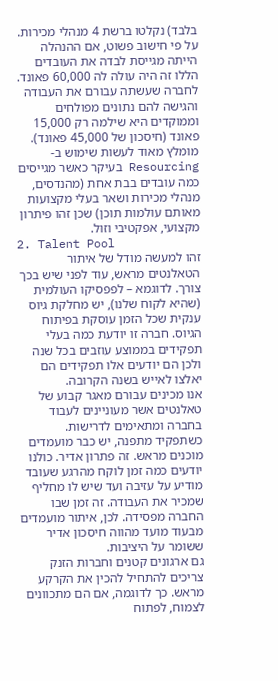בלבד) נקלטו ברשת 4 מנהלי מכירות.
על פי חישוב פשוט, אם ההנהלה הייתה מגייסת לבדה את העובדים הללו זה היה עולה לה 60,000 פאונד. לחברה שעשתה עבורם את העבודה והגישה להם נתונים מפולחים וממוקדים היא שילמה רק 15,000 פאונד (חיסכון של 45,000 פאונד).
מומלץ מאוד לעשות שימוש ב-Resourcing בעיקר כאשר מגייסים כמה עובדים בבת אחת (מהנדסים, מנהלי מכירות ושאר בעלי מקצועות מאותם עולמות תוכן) שכן זהו פיתרון מקצועי, אפקטיבי וזול.
2. Talent Pool
זהו למעשה מודל של איתור הטאלנטים מראש, עוד לפני שיש בכך צורך. לדוגמא – לפפסיקו העולמית (שהיא לקוח שלנו), יש מחלקת גיוס ענקית שכל הזמן עוסקת בפיתוח הגיוס. חברה זו יודעת כמה בעלי תפקידים בממוצע עוזבים בכל שנה ולכן הם יודעים אלו תפקידים הם יאלצו לאייש בשנה הקרובה.
אנו מכינים עבורם מאגר קבוע של טאלנטים אשר מעוניינים לעבוד בחברה ומתאימים לדרישות. כשתפקיד מתפנה, יש כבר מועמדים מוכנים מראש. זה פתרון אדיר. כולנו יודעים כמה זמן לוקח מהרגע שעובד מודיע על עזיבה ועד שיש לו מחליף שמכיר את העבודה. זה זמן שבו החברה מפסידה. לכן, איתור מועמדים מבעוד מועד מהווה חיסכון אדיר ששומר על היציבות.
גם ארגונים קטנים וחברות הזנק צריכים להתחיל להכין את הקרקע מראש. כך לדוגמה, אם הם מתכוונים לצמוח, לפתוח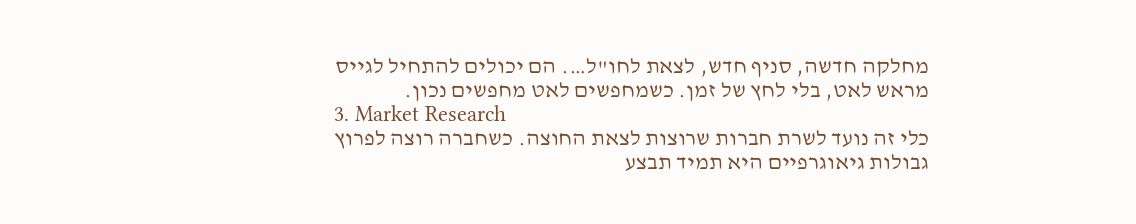מחלקה חדשה, סניף חדש, לצאת לחו"ל…. הם יכולים להתחיל לגייס מראש לאט, בלי לחץ של זמן. כשמחפשים לאט מחפשים נכון.
3. Market Research
כלי זה נועד לשרת חברות שרוצות לצאת החוצה. כשחברה רוצה לפרוץ גבולות גיאוגרפיים היא תמיד תבצע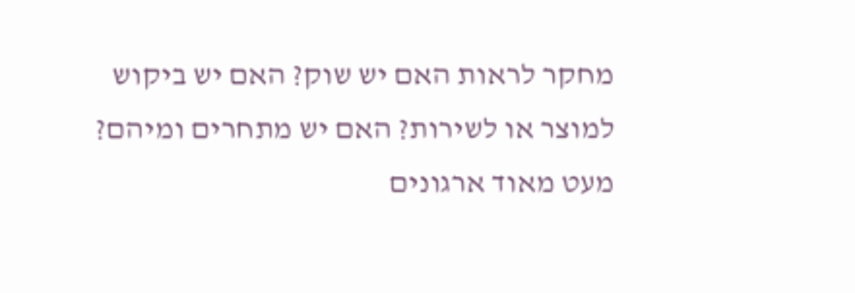מחקר לראות האם יש שוק? האם יש ביקוש למוצר או לשירות? האם יש מתחרים ומיהם? מעט מאוד ארגונים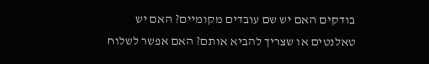בודקים האם יש שם עובדים מקומיים? האם יש טאלנטים או שצריך להביא אותם? האם אפשר לשלוח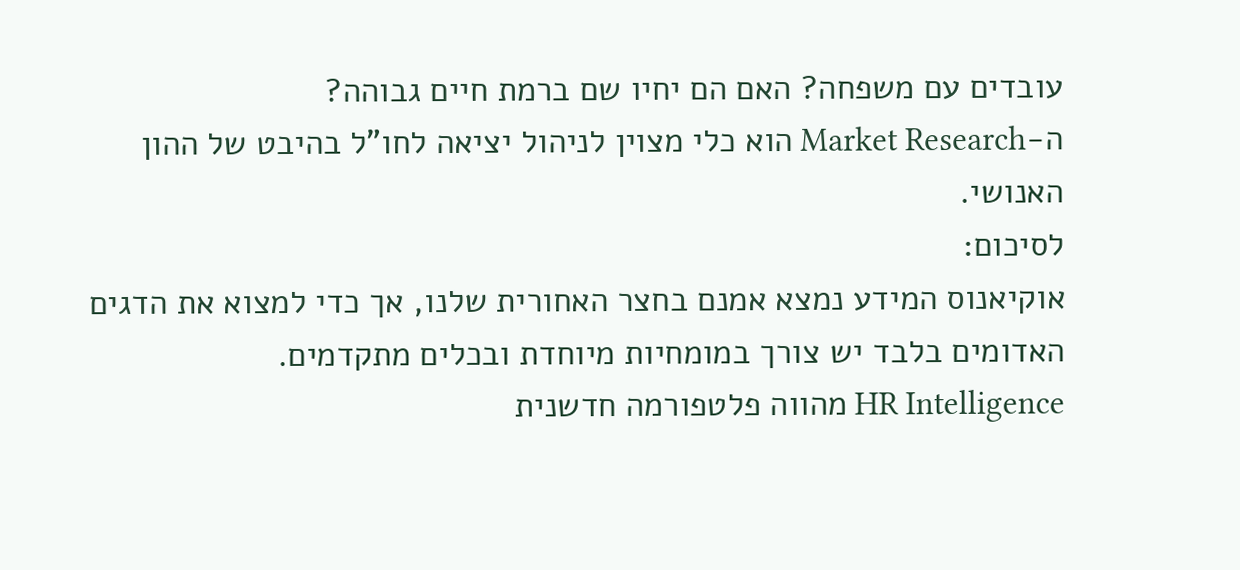עובדים עם משפחה? האם הם יחיו שם ברמת חיים גבוהה?
ה-Market Research הוא כלי מצוין לניהול יציאה לחו"ל בהיבט של ההון האנושי.
לסיכום:
אוקיאנוס המידע נמצא אמנם בחצר האחורית שלנו, אך כדי למצוא את הדגים האדומים בלבד יש צורך במומחיות מיוחדת ובכלים מתקדמים.
HR Intelligence מהווה פלטפורמה חדשנית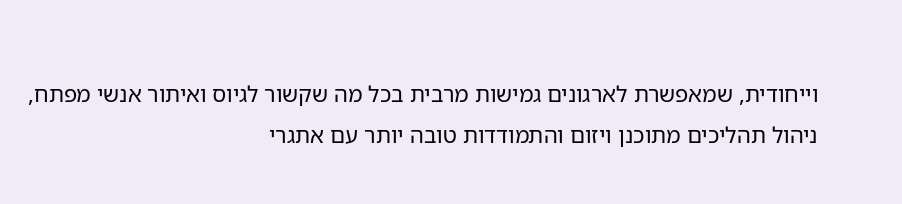וייחודית, שמאפשרת לארגונים גמישות מרבית בכל מה שקשור לגיוס ואיתור אנשי מפתח, ניהול תהליכים מתוכנן ויזום והתמודדות טובה יותר עם אתגרי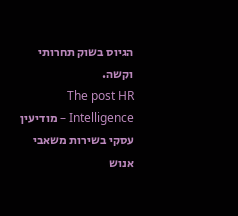הגיוס בשוק תחרותי וקשה.
The post HR Intelligence – מודיעין עסקי בשירות משאבי אנוש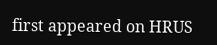first appeared on HRUS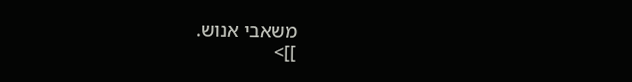משאבי אנוש.
]]>